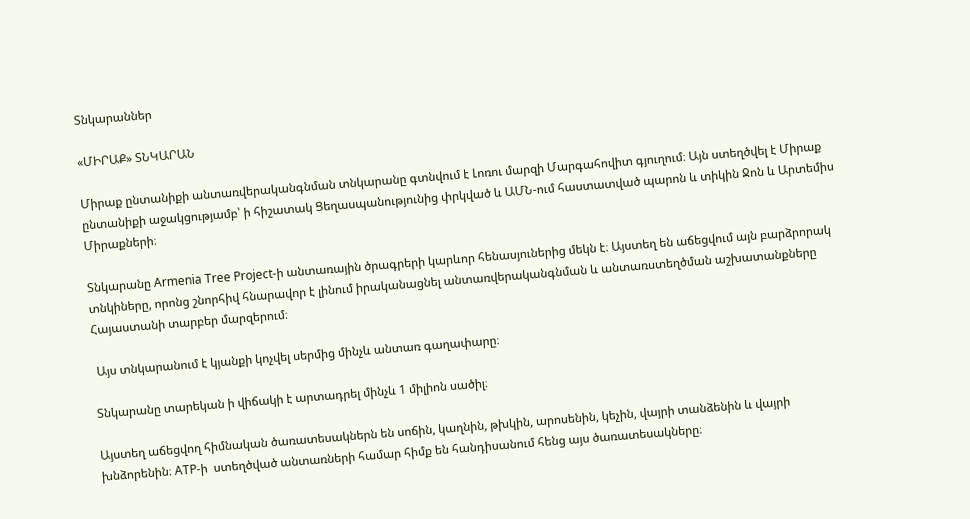Տնկարաններ

«ՄԻՐԱՔ» ՏՆԿԱՐԱՆ

Միրաք ընտանիքի անտառվերականգնման տնկարանը գտնվում է Լոռու մարզի Մարգահովիտ գյուղում։ Այն ստեղծվել է Միրաք ընտանիքի աջակցությամբ՝ ի հիշատակ Ցեղասպանությունից փրկված և ԱՄՆ-ում հաստատված պարոն և տիկին Ջոն և Արտեմիս Միրաքների։

Տնկարանը Armenia Tree Project-ի անտառային ծրագրերի կարևոր հենասյուներից մեկն է։ Այստեղ են աճեցվում այն բարձրորակ տնկիները, որոնց շնորհիվ հնարավոր է լինում իրականացնել անտառվերականգնման և անտառստեղծման աշխատանքները Հայաստանի տարբեր մարզերում։

 Այս տնկարանում է կյանքի կոչվել սերմից մինչև անտառ գաղափարը։

Տնկարանը տարեկան ի վիճակի է արտադրել մինչև 1 միլիոն սածիլ։

Այստեղ աճեցվող հիմնական ծառատեսակներն են սոճին, կաղնին, թխկին, արոսենին, կեչին, վայրի տանձենին և վայրի խնձորենին։ ATP-ի  ստեղծված անտառների համար հիմք են հանդիսանում հենց այս ծառատեսակները։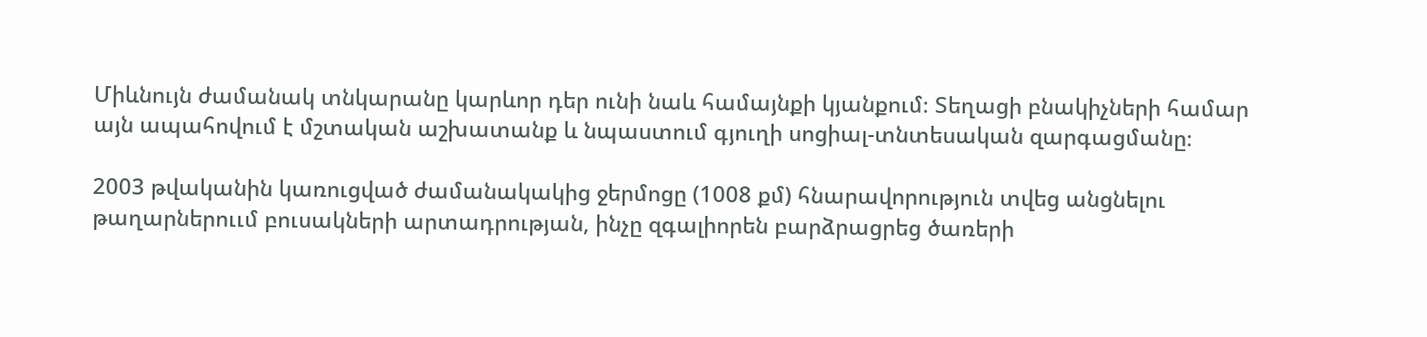Միևնույն ժամանակ տնկարանը կարևոր դեր ունի նաև համայնքի կյանքում։ Տեղացի բնակիչների համար այն ապահովում է մշտական աշխատանք և նպաստում գյուղի սոցիալ-տնտեսական զարգացմանը։

2003 թվականին կառուցված ժամանակակից ջերմոցը (1008 քմ) հնարավորություն տվեց անցնելու թաղարներոււմ բուսակների արտադրության, ինչը զգալիորեն բարձրացրեց ծառերի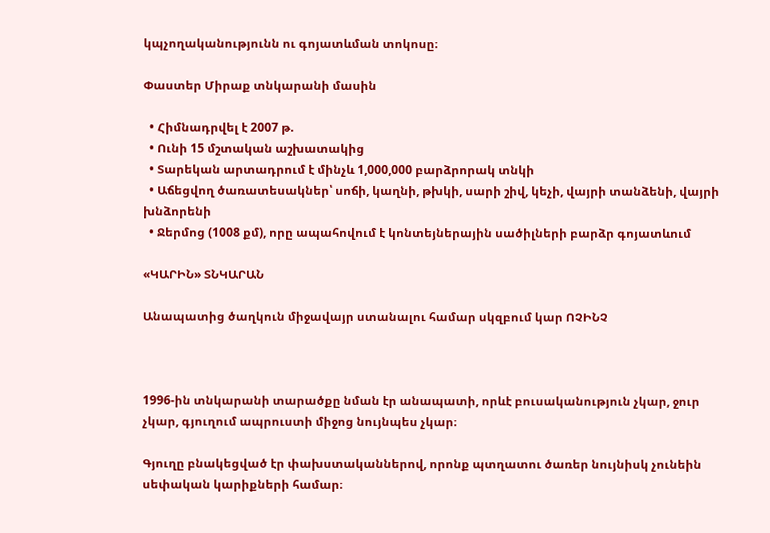կպչողականությունն ու գոյատևման տոկոսը։

Փաստեր Միրաք տնկարանի մասին

  • Հիմնադրվել է 2007 թ.
  • Ունի 15 մշտական աշխատակից
  • Տարեկան արտադրում է մինչև 1,000,000 բարձրորակ տնկի
  • Աճեցվող ծառատեսակներ՝ սոճի, կաղնի, թխկի, սարի շիվ, կեչի, վայրի տանձենի, վայրի խնձորենի
  • Ջերմոց (1008 քմ), որը ապահովում է կոնտեյներային սածիլների բարձր գոյատևում

«ԿԱՐԻՆ» ՏՆԿԱՐԱՆ

Անապատից ծաղկուն միջավայր ստանալու համար սկզբում կար ՈՉԻՆՉ



1996-ին տնկարանի տարածքը նման էր անապատի, որևէ բուսականություն չկար, ջուր չկար, գյուղում ապրուստի միջոց նույնպես չկար։

Գյուղը բնակեցված էր փախստականներով, որոնք պտղատու ծառեր նույնիսկ չունեին սեփական կարիքների համար։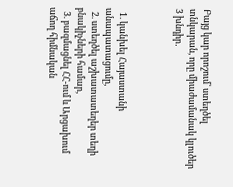Բայց կար որոշում՝ ստեղծել տնկարան, որը միաժամանակ կլուծեր 3 խնդիր․



  1. կանխել Հայաստանի անապատացումը,
  2. ստեղծել աշխատատեղեր տեղի բնակիչների համար,
  3. բազմացնել ՀՀ-ում և Արցախում աճող հիմնական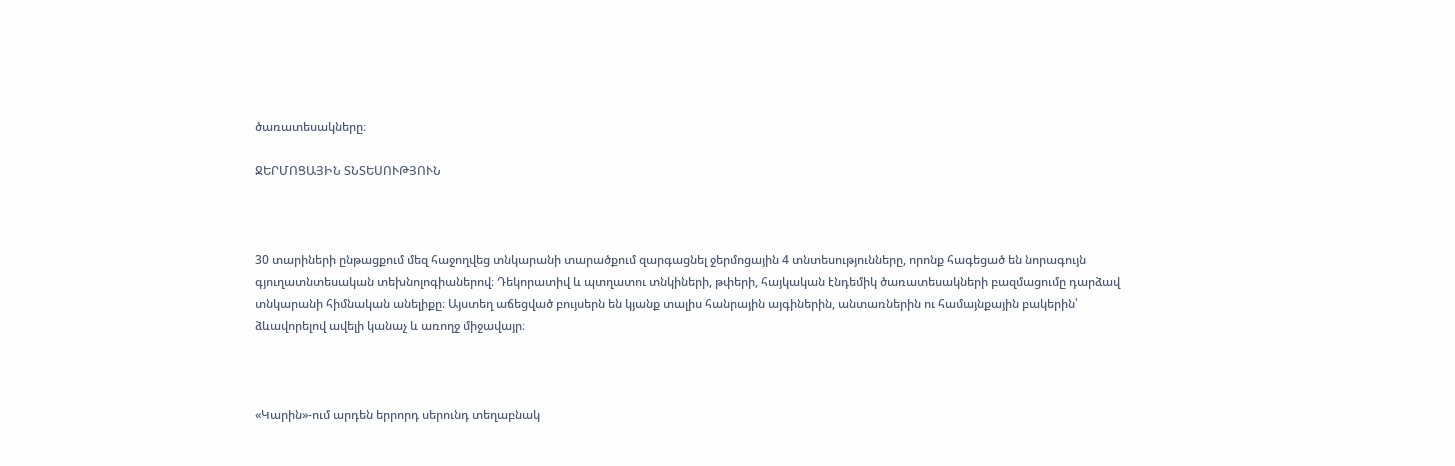ծառատեսակները։

ՋԵՐՄՈՑԱՅԻՆ ՏՆՏԵՍՈՒԹՅՈՒՆ



30 տարիների ընթացքում մեզ հաջողվեց տնկարանի տարածքում զարգացնել ջերմոցային 4 տնտեսությունները, որոնք հագեցած են նորագույն գյուղատնտեսական տեխնոլոգիաներով։ Դեկորատիվ և պտղատու տնկիների, թփերի, հայկական էնդեմիկ ծառատեսակների բազմացումը դարձավ տնկարանի հիմնական անելիքը։ Այստեղ աճեցված բույսերն են կյանք տալիս հանրային այգիներին, անտառներին ու համայնքային բակերին՝ ձևավորելով ավելի կանաչ և առողջ միջավայր։



«Կարին»-ում արդեն երրորդ սերունդ տեղաբնակ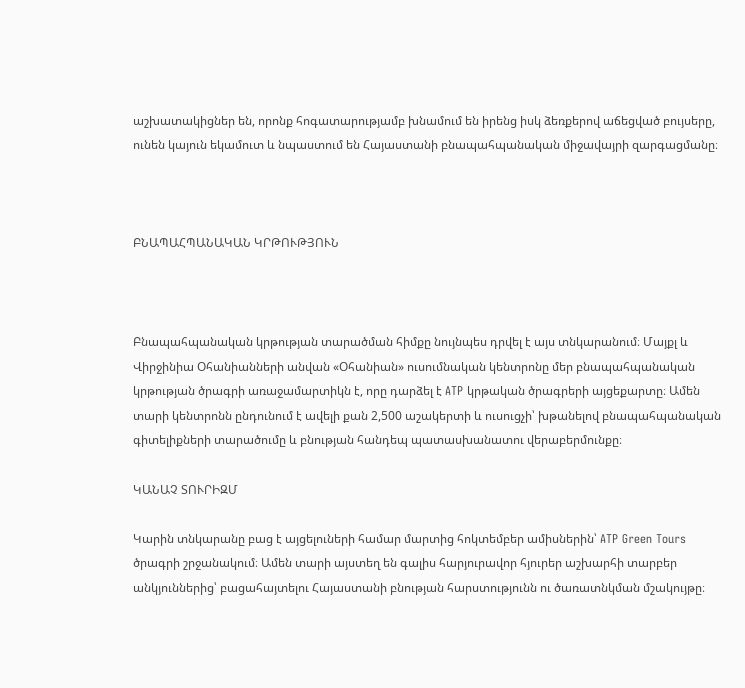աշխատակիցներ են, որոնք հոգատարությամբ խնամում են իրենց իսկ ձեռքերով աճեցված բույսերը, ունեն կայուն եկամուտ և նպաստում են Հայաստանի բնապահպանական միջավայրի զարգացմանը։



ԲՆԱՊԱՀՊԱՆԱԿԱՆ ԿՐԹՈՒԹՅՈՒՆ



Բնապահպանական կրթության տարածման հիմքը նույնպես դրվել է այս տնկարանում։ Մայքլ և Վիրջինիա Օհանիանների անվան «Օհանիան» ուսումնական կենտրոնը մեր բնապահպանական կրթության ծրագրի առաջամարտիկն է, որը դարձել է ATP կրթական ծրագրերի այցեքարտը։ Ամեն տարի կենտրոնն ընդունում է ավելի քան 2,500 աշակերտի և ուսուցչի՝ խթանելով բնապահպանական գիտելիքների տարածումը և բնության հանդեպ պատասխանատու վերաբերմունքը։

ԿԱՆԱՉ ՏՈՒՐԻԶՄ

Կարին տնկարանը բաց է այցելուների համար մարտից հոկտեմբեր ամիսներին՝ ATP Green Tours ծրագրի շրջանակում։ Ամեն տարի այստեղ են գալիս հարյուրավոր հյուրեր աշխարհի տարբեր անկյուններից՝ բացահայտելու Հայաստանի բնության հարստությունն ու ծառատնկման մշակույթը։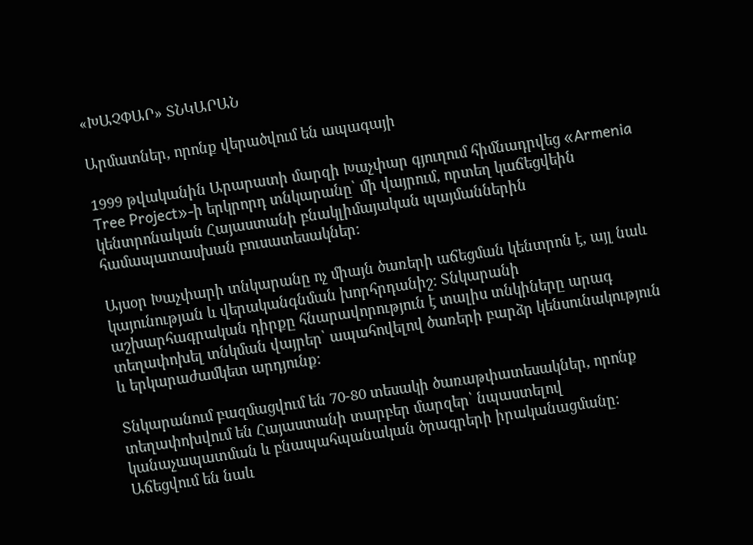«ԽԱՉՓԱՐ» ՏՆԿԱՐԱՆ

Արմատներ, որոնք վերածվում են ապագայի

1999 թվականին Արարատի մարզի Խաչփար գյուղում հիմնադրվեց «Armenia Tree Project»-ի երկրորդ տնկարանը՝ մի վայրում, որտեղ կաճեցվեին կենտրոնական Հայաստանի բնակլիմայական պայմաններին համապատասխան բուսատեսակներ։

Այսօր Խաչփարի տնկարանը ոչ միայն ծառերի աճեցման կենտրոն է, այլ նաև կայունության և վերականգնման խորհրդանիշ։ Տնկարանի աշխարհագրական դիրքը հնարավորություն է տալիս տնկիները արագ տեղափոխել տնկման վայրեր՝ ապահովելով ծառերի բարձր կենսունակություն և երկարաժամկետ արդյունք։

Տնկարանում բազմացվում են 70-80 տեսակի ծառաթփատեսակներ, որոնք տեղափոխվում են Հայաստանի տարբեր մարզեր՝ նպաստելով կանաչապատման և բնապահպանական ծրագրերի իրականացմանը։ Աճեցվում են նաև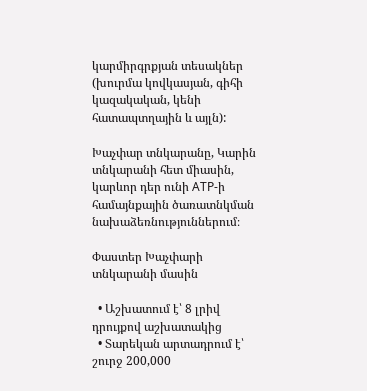կարմիրգրքյան տեսակներ (խուրմա կովկասյան, գիհի կազակական, կենի հատապտղային և այլն):

Խաչփար տնկարանը, Կարին տնկարանի հետ միասին, կարևոր դեր ունի ATP-ի համայնքային ծառատնկման նախաձեռնություններում։

Փաստեր Խաչփարի տնկարանի մասին

  • Աշխատում է՝ 8 լրիվ դրույքով աշխատակից
  • Տարեկան արտադրում է՝ շուրջ 200,000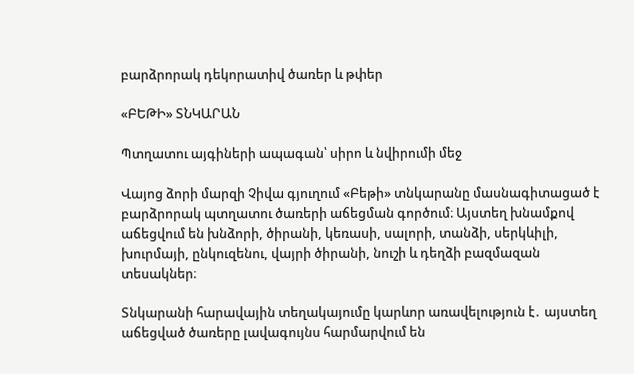բարձրորակ դեկորատիվ ծառեր և թփեր

«ԲԵԹԻ» ՏՆԿԱՐԱՆ

Պտղատու այգիների ապագան՝ սիրո և նվիրումի մեջ

Վայոց ձորի մարզի Չիվա գյուղում «Բեթի» տնկարանը մասնագիտացած է բարձրորակ պտղատու ծառերի աճեցման գործում։ Այստեղ խնամքով աճեցվում են խնձորի, ծիրանի, կեռասի, սալորի, տանձի, սերկևիլի, խուրմայի, ընկուզենու, վայրի ծիրանի, նուշի և դեղձի բազմազան տեսակներ։

Տնկարանի հարավային տեղակայումը կարևոր առավելություն է․ այստեղ աճեցված ծառերը լավագույնս հարմարվում են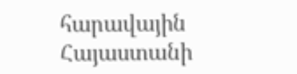հարավային Հայաստանի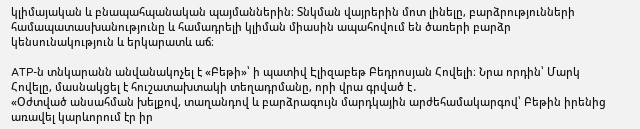կլիմայական և բնապահպանական պայմաններին։ Տնկման վայրերին մոտ լինելը, բարձրությունների համապատասխանությունը և համադրելի կլիման միասին ապահովում են ծառերի բարձր կենսունակություն և երկարատև աճ։

ATP-ն տնկարանն անվանակոչել է «Բեթի»՝ ի պատիվ Էլիզաբեթ Բեդրոսյան Հովելի։ Նրա որդին՝ Մարկ Հովելը, մասնակցել է հուշատախտակի տեղադրմանը, որի վրա գրված է․
«Օժտված անսահման խելքով, տաղանդով և բարձրագույն մարդկային արժեհամակարգով՝ Բեթին իրենից առավել կարևորում էր իր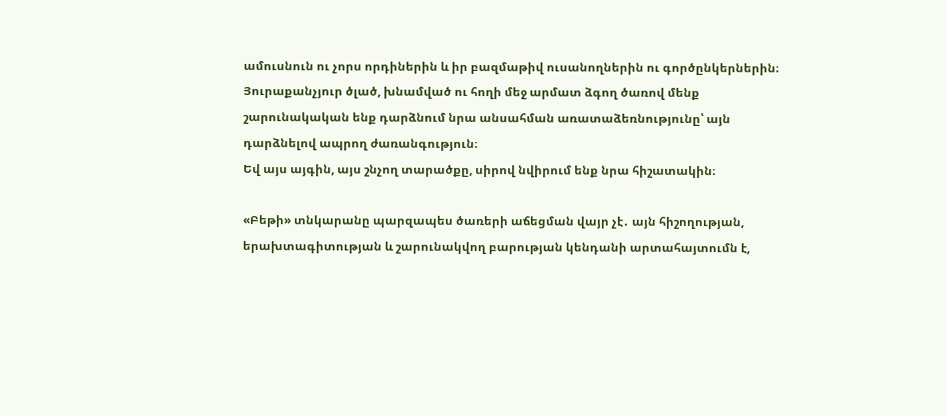ամուսնուն ու չորս որդիներին և իր բազմաթիվ ուսանողներին ու գործընկերներին։
Յուրաքանչյուր ծլած, խնամված ու հողի մեջ արմատ ձգող ծառով մենք շարունակական ենք դարձնում նրա անսահման առատաձեռնությունը՝ այն դարձնելով ապրող ժառանգություն։
Եվ այս այգին, այս շնչող տարածքը, սիրով նվիրում ենք նրա հիշատակին։

«Բեթի» տնկարանը պարզապես ծառերի աճեցման վայր չէ․ այն հիշողության, երախտագիտության և շարունակվող բարության կենդանի արտահայտումն է,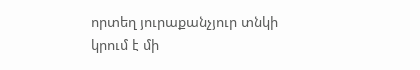որտեղ յուրաքանչյուր տնկի կրում է մի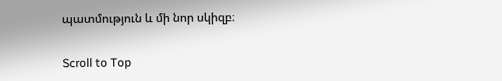պատմություն և մի նոր սկիզբ։

Scroll to Top